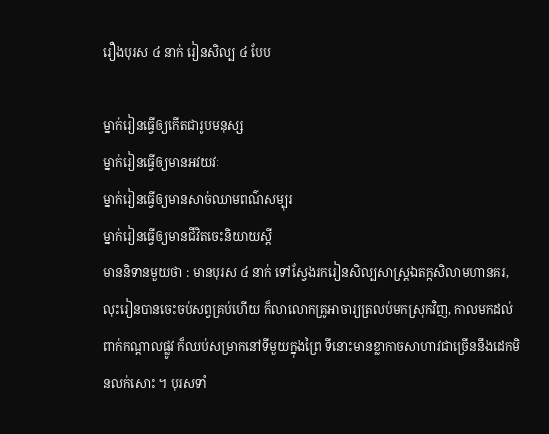រឿងបុរស ៤ នាក់ រៀនសិល្ប ៤ បែប

ម្នាក់រៀនធ្វើឲ្យកើតជារូបមនុស្ស
ម្នាក់រៀនធ្វើឲ្យមានអវយវៈ
ម្នាក់រៀនធ្វើឲ្យមានសាច់ឈាមពណ៌សម្បុរ
ម្នាក់រៀនធ្វើឲ្យមានជីវិតចេះនិយាយស្ដី
មាននិទានមួយថា : មានបុរស ៤ នាក់ ទៅស្វែងរករៀនសិល្បសាស្ត្រឯតក្កសិលាមហានគរ, លុះរៀនបានចេះចប់សព្វគ្រប់ហើយ ក៏លាលោកគ្រូអាចារ្យត្រលប់មកស្រុកវិញ, កាលមកដល់ពាក់កណ្ដាលផ្លូវ ក៏ឈប់សម្រាកនៅទីមួយក្នុងព្រៃ ទីនោះមានខ្លាកាចសាហាវជាច្រើននឹងដេកមិនលក់សោះ ។ បុរសទាំ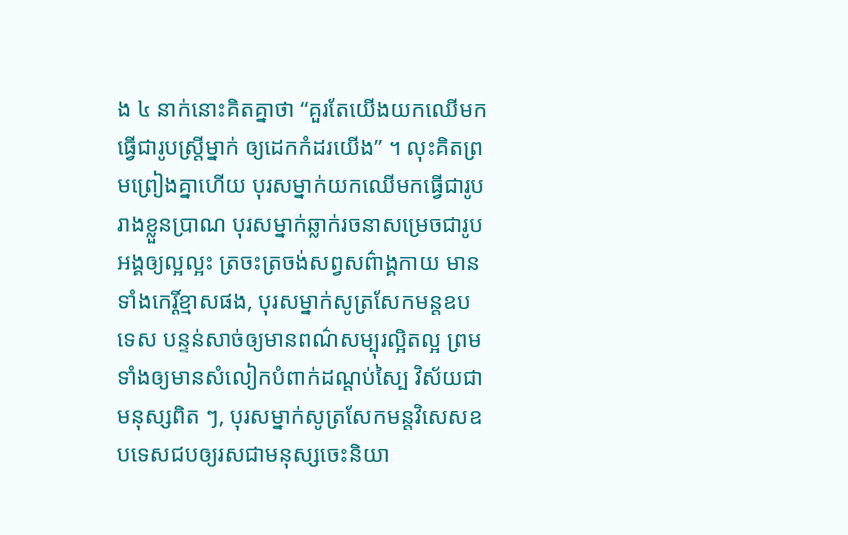ង ៤ នាក់នោះគិតគ្នាថា “គួរតែយើងយកឈើមកធ្វើជារូបស្ត្រីម្នាក់ ឲ្យដេកកំដរយើង” ។ លុះគិតព្រមព្រៀងគ្នាហើយ បុរសម្នាក់យកឈើមកធ្វើជារូបរាងខ្លួនប្រាណ បុរសម្នាក់ឆ្លាក់រចនាសម្រេចជារូបអង្គឲ្យល្អល្អះ ត្រចះត្រចង់សព្វសព៌ាង្គកាយ មានទាំងកេរ្តិ៍ខ្មាសផង, បុរសម្នាក់សូត្រសែកមន្តឧបទេស បន្ទន់សាច់ឲ្យមានពណ៌សម្បុរល្អិតល្អ ព្រមទាំងឲ្យមានសំលៀកបំពាក់ដណ្ដប់ស្បៃ វិស័យជាមនុស្សពិត ៗ, បុរសម្នាក់សូត្រសែកមន្តវិសេសឧបទេសជបឲ្យរសជាមនុស្សចេះនិយា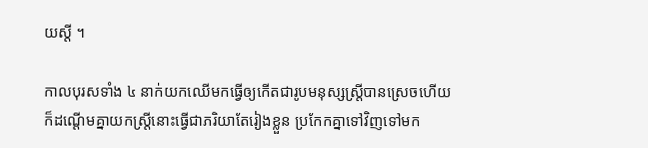យស្ដី ។

កាលបុរសទាំង ៤ នាក់យកឈើមកធ្វើឲ្យកើតជារូបមនុស្សស្ត្រីបានស្រេចហើយ ក៏ដណ្ដើមគ្នាយកស្ត្រីនោះធ្វើជាភរិយាតែរៀងខ្លួន ប្រកែកគ្នាទៅវិញទៅមក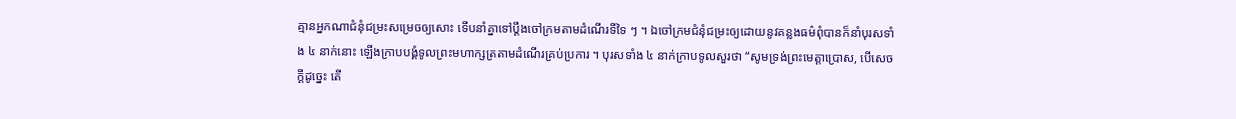គ្មានអ្នកណាជំនុំជម្រះសម្រេចឲ្យសោះ ទើបនាំគ្នាទៅប្ដឹងចៅក្រមតាមដំណើរទីទៃ ៗ ។ ឯចៅក្រមជំនុំជម្រះឲ្យដោយនូវគន្លងធម៌ពុំបានក៏នាំបុរសទាំង ៤ នាក់នោះ ឡើងក្រាបបង្គំទូលព្រះមហាក្សត្រតាមដំណើរគ្រប់ប្រការ ។ បុរសទាំង ៤ នាក់ក្រាបទូលសួរថា “សូមទ្រង់ព្រះមេត្តាប្រោស, បើសេចក្ដីដូច្នេះ តើ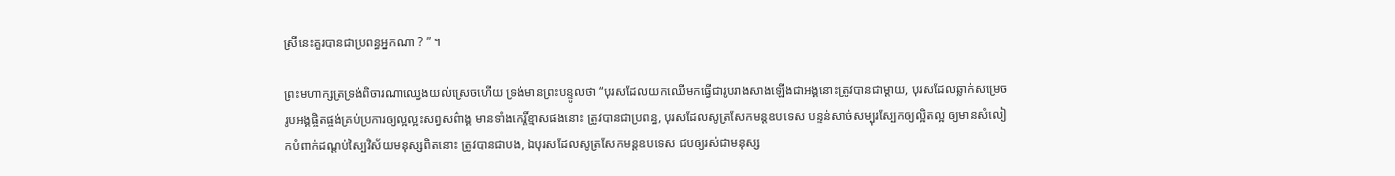ស្រីនេះគួរបានជាប្រពន្ធអ្នកណា ? ” ។

ព្រះមហាក្សត្រទ្រង់ពិចារណាឈ្វេងយល់ស្រេចហើយ ទ្រង់មានព្រះបន្ទូលថា “បុរសដែលយកឈើមកធ្វើជារូបរាងសាងឡើងជាអង្គនោះត្រូវបានជាម្ដាយ, បុរសដែលឆ្លាក់សម្រេចរូបអង្គផ្ចិតផ្ចង់គ្រប់ប្រការឲ្យល្អល្អះសព្វសព៌ាង្គ មានទាំងកេរ្តិ៍ខ្មាសផងនោះ ត្រូវបានជាប្រពន្ធ, បុរសដែលសូត្រសែកមន្តឧបទេស បន្ទន់សាច់សម្បុរស្បែកឲ្យល្អិតល្អ ឲ្យមានសំលៀកបំពាក់ដណ្ដប់ស្បៃវិស័យមនុស្សពិតនោះ ត្រូវបានជាបង, ឯបុរសដែលសូត្រសែកមន្តឧបទេស ជបឲ្យរស់ជាមនុស្ស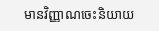មានវិញ្ញាណចេះនិយាយ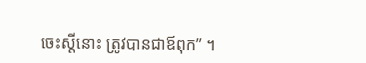ចេះស្ដីនោះ ត្រូវបានជាឪពុក” ។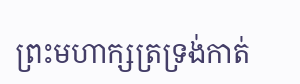ព្រះមហាក្សត្រទ្រង់កាត់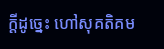ក្ដីដូច្នេះ ហៅសុគតិគម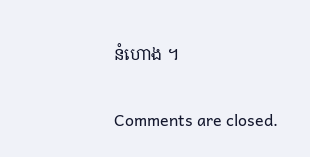នំហោង ។

Comments are closed.